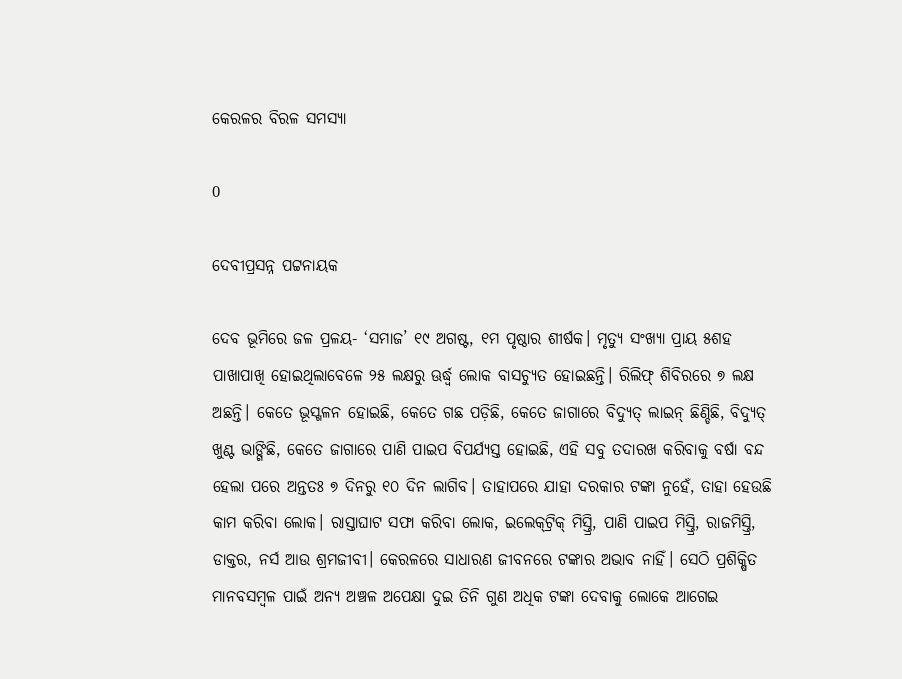କେରଳର ବିରଳ ସମସ୍ୟା

0

ଦେବୀପ୍ରସନ୍ନ ପଟ୍ଟନାୟକ

ଦେବ ଭୂମିରେ ଜଳ ପ୍ରଳୟ- ‘ସମାଜ’ ୧୯ ଅଗଷ୍ଟ, ୧ମ ପୃଷ୍ଠାର ଶୀର୍ଷକ। ମୃତ୍ୟୁ ସଂଖ୍ୟା ପ୍ରାୟ ୫ଶହ ପାଖାପାଖି ହୋଇଥିଲାବେଳେ ୨୫ ଲକ୍ଷରୁ ଊର୍ଦ୍ଧ୍ବ ଲୋକ ବାସଚ୍ୟୁତ ହୋଇଛନ୍ତି। ରିଲିଫ୍‌ ଶିବିରରେ ୭ ଲକ୍ଷ ଅଛନ୍ତି। କେତେ ଭୂସ୍ଖଳନ ହୋଇଛି, କେତେ ଗଛ ପଡ଼ିଛି, କେତେ ଜାଗାରେ ବିଦ୍ୟୁତ୍‌ ଲାଇନ୍‌ ଛିଣ୍ଡିଛି, ବିଦ୍ୟୁତ୍‌ ଖୁଣ୍ଟ ଭାଙ୍ଗିଛି, କେତେ ଜାଗାରେ ପାଣି ପାଇପ ବିପର୍ଯ୍ୟସ୍ତ ହୋଇଛି, ଏହି ସବୁ ତଦାରଖ କରିବାକୁ ବର୍ଷା ବନ୍ଦ ହେଲା ପରେ ଅନ୍ତତଃ ୭ ଦିନରୁ ୧୦ ଦିନ ଲାଗିବ। ତାହାପରେ ଯାହା ଦରକାର ଟଙ୍କା ନୁହେଁ, ତାହା ହେଉଛି କାମ କରିବା ଲୋକ। ରାସ୍ତାଘାଟ ସଫା କରିବା ଲୋକ, ଇଲେକ୍‌ଟ୍ରିକ୍‌ ମିସ୍ତ୍ରି, ପାଣି ପାଇପ ମିସ୍ତ୍ରି, ରାଜମିସ୍ତ୍ରି, ଡାକ୍ତର, ନର୍ସ ଆଉ ଶ୍ରମଜୀବୀ। କେରଳରେ ସାଧାରଣ ଜୀବନରେ ଟଙ୍କାର ଅଭାବ ନାହିଁ। ସେଠି ପ୍ରଶିକ୍ଷିତ ମାନବସମ୍ବଳ ପାଇଁ ଅନ୍ୟ ଅଞ୍ଚଳ ଅପେକ୍ଷା ଦୁଇ ତିନି ଗୁଣ ଅଧିକ ଟଙ୍କା ଦେବାକୁ ଲୋକେ ଆଗେଇ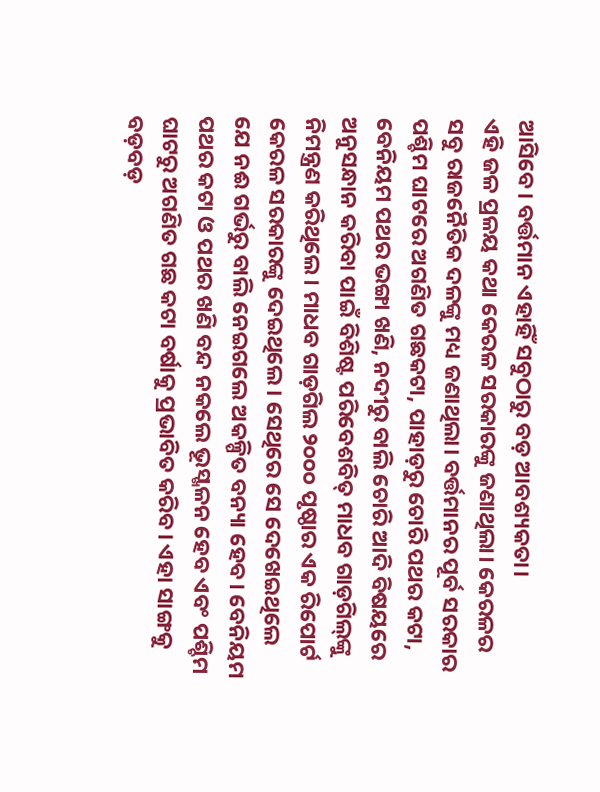ଆସିବେ। ବର୍ତ୍ତମାନ ଏହାହିଁ ସବୁଠାରୁ ବଡ଼ ଆବଶ୍ୟକତା।
ଏହି ଜଳ ପ୍ରଳୟ କଥା କେରଳ ସରକାରଙ୍କୁ ଜଣାଥିଲା। କେରଳର ସବୁ ରାଜନୈତିକ ଦଳଙ୍କୁ ମଧ୍ୟ ଜଣାଥିଲା। ବର୍ତ୍ତମାନର ପୂର୍ବ ସରକାର ପଶ୍ଚିମ ଘାଟରେ ଅଗଣିତ ଗଛକଟା, ପାହାଡ଼ରୁ ଚୋରି ପଥର କଟା, ବେନିୟମ ପଥର ଭଙ୍ଗା ଖଣି, ନଦୀରୁ ବାଲି ଚୋରି ଆଦି ବିଷୟରେ ଅନୁସନ୍ଧାନ କରିବା ପାଇଁ ବିଶିଷ୍ଟ ପରିବେଶବିତ୍‌ ମାଧବ ଗାଡ଼ଗିଲ୍‌ଙ୍କୁ ନିମନ୍ତ୍ରଣ କରିଥିଲେ। ମାଧବ ଗାଡ଼ଗିଲ ୨୦୦୦ ପୃଷ୍ଠାର ଏକ ରିପୋର୍ଟ କେରଳ ସରକାରଙ୍କୁ ଦେଇଥିଲେ। ସେଥିରେ ସେ ଦେଖେଇଥିଲେ ଯେ ନଈ ଗର୍ଭରୁ ବାଲି ନେଇଗଲେ ଅକଳ୍ପିତ ବନ୍ୟା ହେବ। ବେନିୟମ ପଥର କଟା ଓ ପଥର ଖଣି ବନ୍ଦ ନକଲେ ଭୂସ୍ଖଳନ ହେବ ଏବଂ ପଶ୍ଚିମ ଘାଟରୁ ଅଗଣିତ ଗଛ କଟା ବର୍ଷାକୁ ପ୍ରଭାବିତ କରିବ। ଏହା ସାଙ୍ଗକୁ ବଡ଼ବଡ଼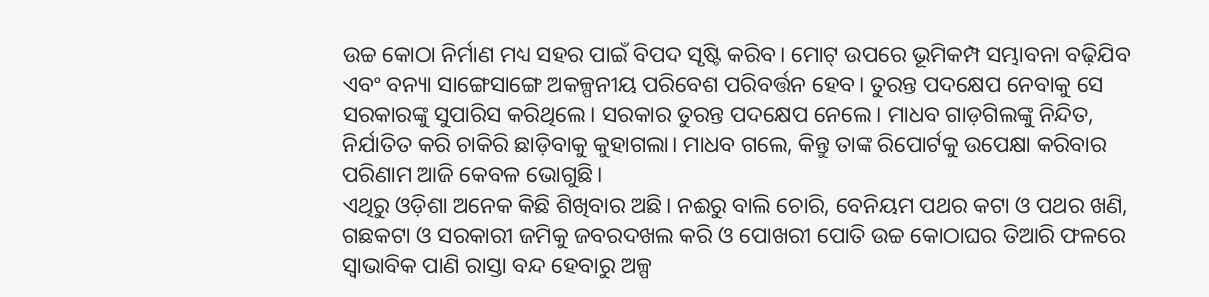ଉଚ୍ଚ କୋଠା ନିର୍ମାଣ ମଧ୍ୟ ସହର ପାଇଁ ବିପଦ ସୃଷ୍ଟି କରିବ। ମୋଟ୍‌ ଉପରେ ଭୂମିକମ୍ପ ସମ୍ଭାବନା ବଢ଼ିଯିବ ଏବଂ ବନ୍ୟା ସାଙ୍ଗେସାଙ୍ଗେ ଅକଳ୍ପନୀୟ ପରିବେଶ ପରିବର୍ତ୍ତନ ହେବ। ତୁରନ୍ତ ପଦକ୍ଷେପ ନେବାକୁ ସେ ସରକାରଙ୍କୁ ସୁପାରିସ କରିଥିଲେ। ସରକାର ତୁରନ୍ତ ପଦକ୍ଷେପ ନେଲେ। ମାଧବ ଗାଡ଼ଗିଲଙ୍କୁ ନିନ୍ଦିତ, ନିର୍ଯାତିତ କରି ଚାକିରି ଛାଡ଼ିବାକୁ କୁହାଗଲା। ମାଧବ ଗଲେ, କିନ୍ତୁ ତାଙ୍କ ରିପୋର୍ଟକୁ ଉପେକ୍ଷା କରିବାର ପରିଣାମ ଆଜି କେବଳ ଭୋଗୁଛି।
ଏଥିରୁ ଓଡ଼ିଶା ଅନେକ କିଛି ଶିଖିବାର ଅଛି। ନଈରୁ ବାଲି ଚୋରି, ବେନିୟମ ପଥର କଟା ଓ ପଥର ଖଣି, ଗଛକଟା ଓ ସରକାରୀ ଜମିକୁ ଜବରଦଖଲ କରି ଓ ପୋଖରୀ ପୋତି ଉଚ୍ଚ କୋଠାଘର ତିଆରି ଫଳରେ ସ୍ବାଭାବିକ ପାଣି ରାସ୍ତା ବନ୍ଦ ହେବାରୁ ଅଳ୍ପ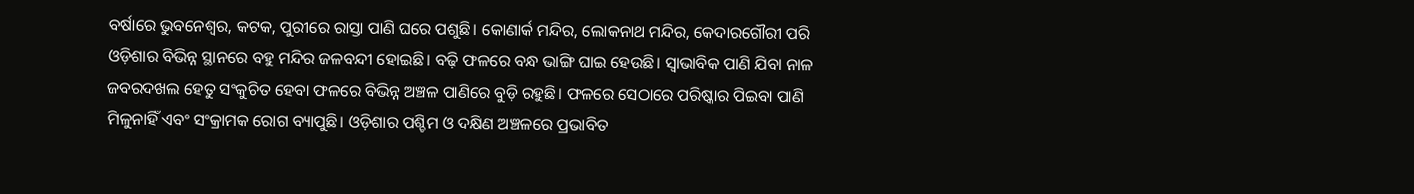ବର୍ଷାରେ ଭୁବନେଶ୍ବର, କଟକ, ପୁରୀରେ ରାସ୍ତା ପାଣି ଘରେ ପଶୁଛି। କୋଣାର୍କ ମନ୍ଦିର, ଲୋକନାଥ ମନ୍ଦିର, କେଦାରଗୌରୀ ପରି ଓଡ଼ିଶାର ବିଭିନ୍ନ ସ୍ଥାନରେ ବହୁ ମନ୍ଦିର ଜଳବନ୍ଦୀ ହୋଇଛି। ବଢ଼ି ଫଳରେ ବନ୍ଧ ଭାଙ୍ଗି ଘାଇ ହେଉଛି। ସ୍ବାଭାବିକ ପାଣି ଯିବା ନାଳ ଜବରଦଖଲ ହେତୁ ସଂକୁଚିତ ହେବା ଫଳରେ ବିଭିନ୍ନ ଅଞ୍ଚଳ ପାଣିରେ ବୁଡ଼ି ରହୁଛି। ଫଳରେ ସେଠାରେ ପରିଷ୍କାର ପିଇବା ପାଣି ମିଳୁନାହିଁ ଏବଂ ସଂକ୍ରାମକ ରୋଗ ବ୍ୟାପୁଛି। ଓଡ଼ିଶାର ପଶ୍ଚିମ ଓ ଦକ୍ଷିଣ ଅଞ୍ଚଳରେ ପ୍ରଭାବିତ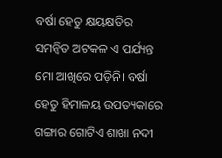ବର୍ଷା ହେତୁ କ୍ଷୟକ୍ଷତିର ସମନ୍ବିତ ଅଟକଳ ଏ ପର୍ଯ୍ୟନ୍ତ ମୋ ଆଖିରେ ପଡ଼ିନି। ବର୍ଷା ହେତୁ ହିମାଳୟ ଉପତ୍ୟକାରେ ଗଙ୍ଗାର ଗୋଟିଏ ଶାଖା ନଦୀ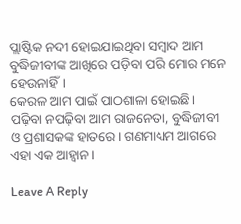ପ୍ଲାଷ୍ଟିକ ନଦୀ ହୋଇଯାଇଥିବା ସମ୍ବାଦ ଆମ ବୁଦ୍ଧିଜୀବୀଙ୍କ ଆଖିରେ ପଡ଼ିବା ପରି ମୋର ମନେ ହେଉନାହିଁ।
କେରଳ ଆମ ପାଇଁ ପାଠଶାଳା ହୋଇଛି। ପଢ଼ିବା ନପଢ଼ିବା ଆମ ରାଜନେତା, ବୁଦ୍ଧିଜୀବୀ ଓ ପ୍ରଶାସକଙ୍କ ହାତରେ। ଗଣମାଧ୍ୟମ ଆଗରେ ଏହା ଏକ ଆହ୍ବାନ।

Leave A Reply